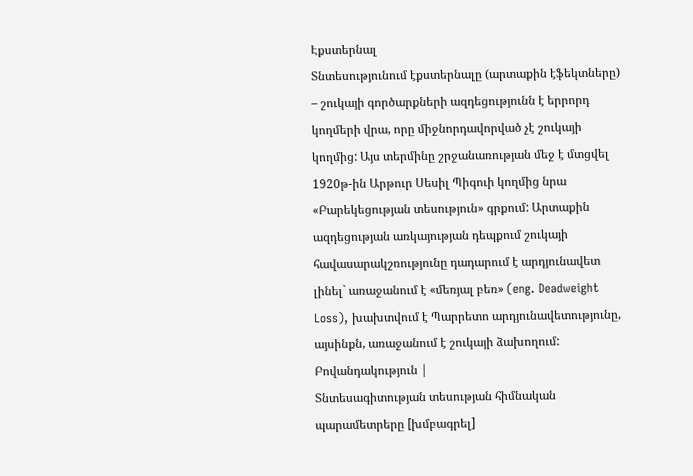Էքստերնալ
Տնտեսությունում էքստերնալը (արտաքին էֆեկտները) – շուկայի գործարքների ազդեցությունն է երրորդ կողմերի վրա, որը միջնորդավորված չէ շուկայի կողմից: Այս տերմինը շրջանառության մեջ է մտցվել 1920թ-ին Արթուր Սեսիլ Պիգուի կողմից նրա «Բարեկեցության տեսություն» գրքում: Արտաքին ազդեցության առկայության դեպքում շուկայի հավասարակշռությունը դադարում է արդյունավետ լինել` առաջանում է «մեռյալ բեռ» (eng. Deadweight Loss), խախտվում է Պարրետո արդյունավետությունը, այսինքն, առաջանում է շուկայի ձախողում:
Բովանդակություն |
Տնտեսագիտության տեսության հիմնական պարամետրերը [խմբագրել]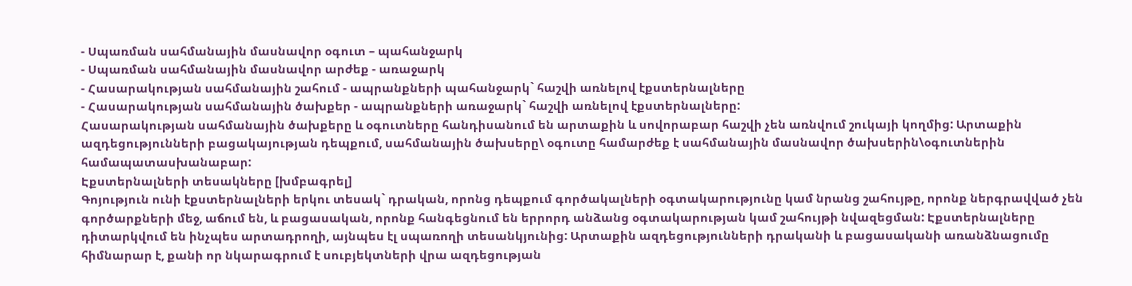- Սպառման սահմանային մասնավոր օգուտ – պահանջարկ
- Սպառման սահմանային մասնավոր արժեք - առաջարկ
- Հասարակության սահմանային շահում - ապրանքների պահանջարկ` հաշվի առնելով էքստերնալները
- Հասարակության սահմանային ծախքեր - ապրանքների առաջարկ` հաշվի առնելով էքստերնալները:
Հասարակության սահմանային ծախքերը և օգուտները հանդիսանում են արտաքին և սովորաբար հաշվի չեն առնվում շուկայի կողմից: Արտաքին ազդեցությունների բացակայության դեպքում, սահմանային ծախսերը\ օգուտը համարժեք է սահմանային մասնավոր ծախսերին\օգուտներին համապատասխանաբար:
Էքստերնալների տեսակները [խմբագրել]
Գոյություն ունի էքստերնալների երկու տեսակ` դրական, որոնց դեպքում գործակալների օգտակարությունը կամ նրանց շահույթը, որոնք ներգրավված չեն գործարքների մեջ, աճում են, և բացասական, որոնք հանգեցնում են երրորդ անձանց օգտակարության կամ շահույթի նվազեցման: Էքստերնալները դիտարկվում են ինչպես արտադրողի, այնպես էլ սպառողի տեսանկյունից: Արտաքին ազդեցությունների դրականի և բացասականի առանձնացումը հիմնարար է, քանի որ նկարագրում է սուբյեկտների վրա ազդեցության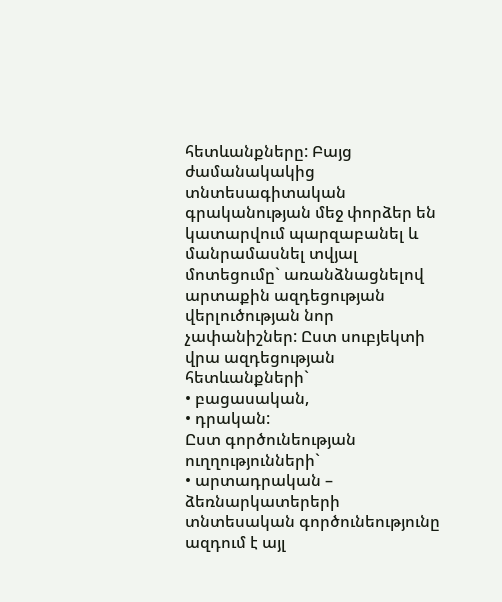հետևանքները: Բայց ժամանակակից տնտեսագիտական գրականության մեջ փորձեր են կատարվում պարզաբանել և մանրամասնել տվյալ մոտեցումը` առանձնացնելով արտաքին ազդեցության վերլուծության նոր չափանիշներ: Ըստ սուբյեկտի վրա ազդեցության հետևանքների`
• բացասական,
• դրական:
Ըստ գործունեության ուղղությունների`
• արտադրական – ձեռնարկատերերի տնտեսական գործունեությունը ազդում է այլ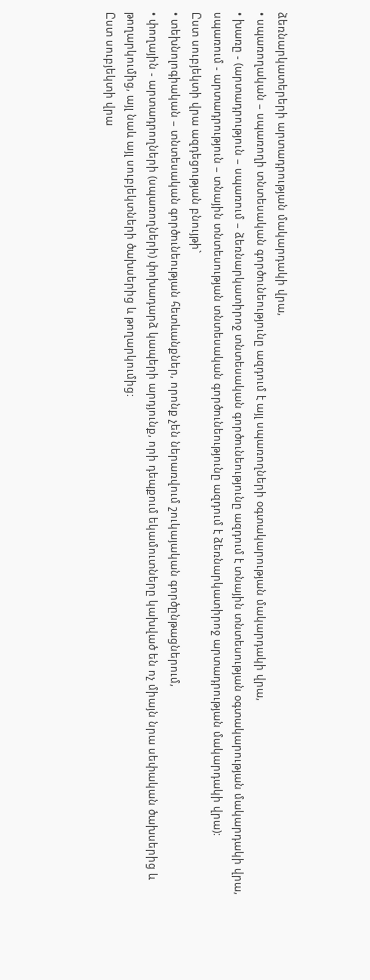ձեռնարկատերերի արտադրության մակարդակի վրա,
• սպառողական – սպառողի տնտեսական գործունեությունը ազդում է այլ սպառողների օգտակարության մակարդակի վրա,
• խառը - (արտադրություն – սպառում – ձեռնարկատիրոջ տնտեսական գործունեությունը ազդում է տնային տնտեսության օգտակարության մակարդակի վրա, սպառում - արտադրություն – տնային տնտեսության տնտեսական գործունեությունը ազդում է ձեռնարկատիրոջ արտադրության մակարդակի վրա):
Ըստ սուբյեկտի վրա ազդեցության բնույթի`
• տեխնոլոգիական – տնտեսական գործունեության հետևանքներ, որոնք չեն ներառվում շուկայական գործընթացներում,
• փողային - արտադրողների (սպառողների) փոխադարձ կապերի արդյունք, որի դեպքում եկամուտները կախված են ոչ միայն նրա սեփական ծախսերից և թողարկումից, այլ նաև այլ սուբյեկտների ծախսերից և թողարկումից:
Ըստ սուբյեկտի վրա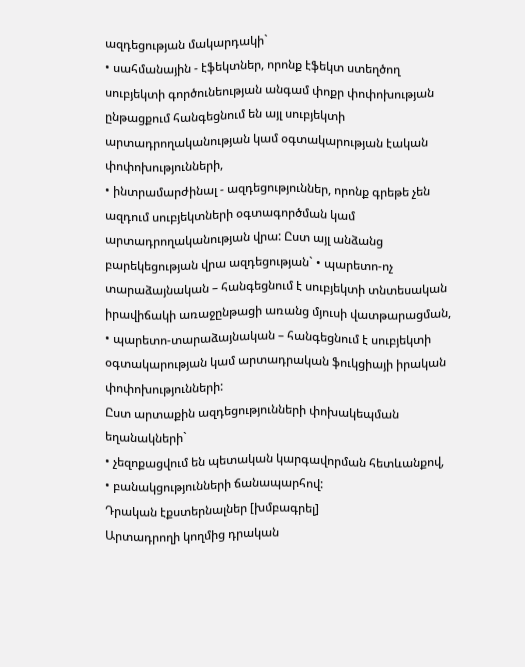ազդեցության մակարդակի`
• սահմանային - էֆեկտներ, որոնք էֆեկտ ստեղծող սուբյեկտի գործունեության անգամ փոքր փոփոխության ընթացքում հանգեցնում են այլ սուբյեկտի արտադրողականության կամ օգտակարության էական փոփոխությունների,
• ինտրամարժինալ - ազդեցություններ, որոնք գրեթե չեն ազդում սուբյեկտների օգտագործման կամ արտադրողականության վրա: Ըստ այլ անձանց բարեկեցության վրա ազդեցության` • պարետո-ոչ տարաձայնական – հանգեցնում է սուբյեկտի տնտեսական իրավիճակի առաջընթացի առանց մյուսի վատթարացման,
• պարետո-տարաձայնական – հանգեցնում է սուբյեկտի օգտակարության կամ արտադրական ֆուկցիայի իրական փոփոխությունների:
Ըստ արտաքին ազդեցությունների փոխակեպման եղանակների`
• չեզոքացվում են պետական կարգավորման հետևանքով,
• բանակցությունների ճանապարհով:
Դրական էքստերնալներ [խմբագրել]
Արտադրողի կողմից դրական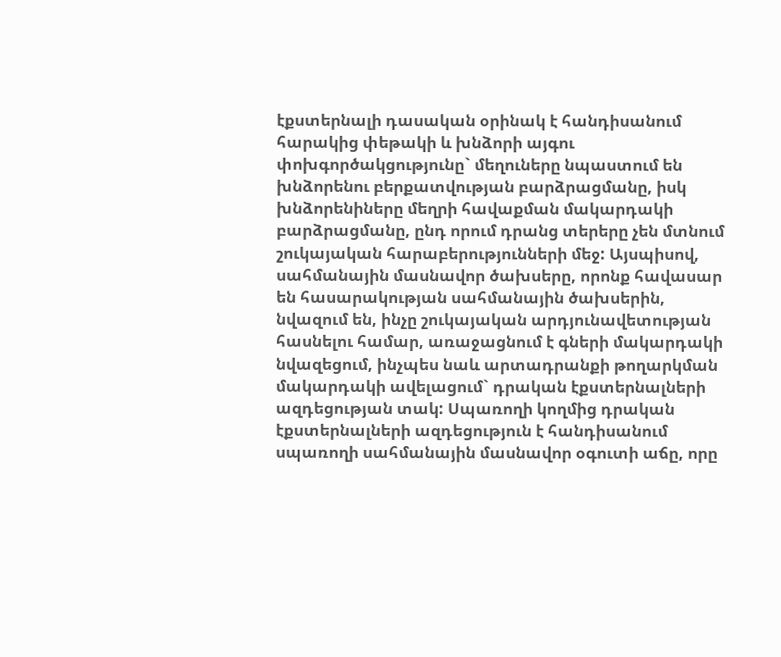էքստերնալի դասական օրինակ է հանդիսանում հարակից փեթակի և խնձորի այգու փոխգործակցությունը` մեղուները նպաստում են խնձորենու բերքատվության բարձրացմանը, իսկ խնձորենիները մեղրի հավաքման մակարդակի բարձրացմանը, ընդ որում դրանց տերերը չեն մտնում շուկայական հարաբերությունների մեջ: Այսպիսով, սահմանային մասնավոր ծախսերը, որոնք հավասար են հասարակության սահմանային ծախսերին, նվազում են, ինչը շուկայական արդյունավետության հասնելու համար, առաջացնում է գների մակարդակի նվազեցում, ինչպես նաև արտադրանքի թողարկման մակարդակի ավելացում` դրական էքստերնալների ազդեցության տակ: Սպառողի կողմից դրական էքստերնալների ազդեցություն է հանդիսանում սպառողի սահմանային մասնավոր օգուտի աճը, որը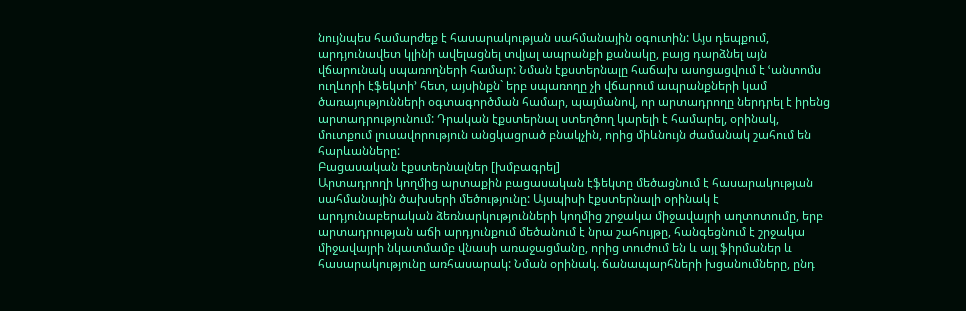նույնպես համարժեք է հասարակության սահմանային օգուտին: Այս դեպքում, արդյունավետ կլինի ավելացնել տվյալ ապրանքի քանակը, բայց դարձնել այն վճարունակ սպառողների համար: Նման էքստերնալը հաճախ ասոցացվում է ՙանտոմս ուղևորի էֆեկտի՚ հետ, այսինքն` երբ սպառողը չի վճարում ապրանքների կամ ծառայությունների օգտագործման համար, պայմանով, որ արտադրողը ներդրել է իրենց արտադրությունում: Դրական էքստերնալ ստեղծող կարելի է համարել, օրինակ, մուտքում լուսավորություն անցկացրած բնակչին, որից միևնույն ժամանակ շահում են հարևանները:
Բացասական էքստերնալներ [խմբագրել]
Արտադրողի կողմից արտաքին բացասական էֆեկտը մեծացնում է հասարակության սահմանային ծախսերի մեծությունը: Այսպիսի էքստերնալի օրինակ է արդյունաբերական ձեռնարկությունների կողմից շրջակա միջավայրի աղտոտումը, երբ արտադրության աճի արդյունքում մեծանում է նրա շահույթը, հանգեցնում է շրջակա միջավայրի նկատմամբ վնասի առաջացմանը, որից տուժում են և այլ ֆիրմաներ և հասարակությունը առհասարակ: Նման օրինակ. ճանապարհների խցանումները, ընդ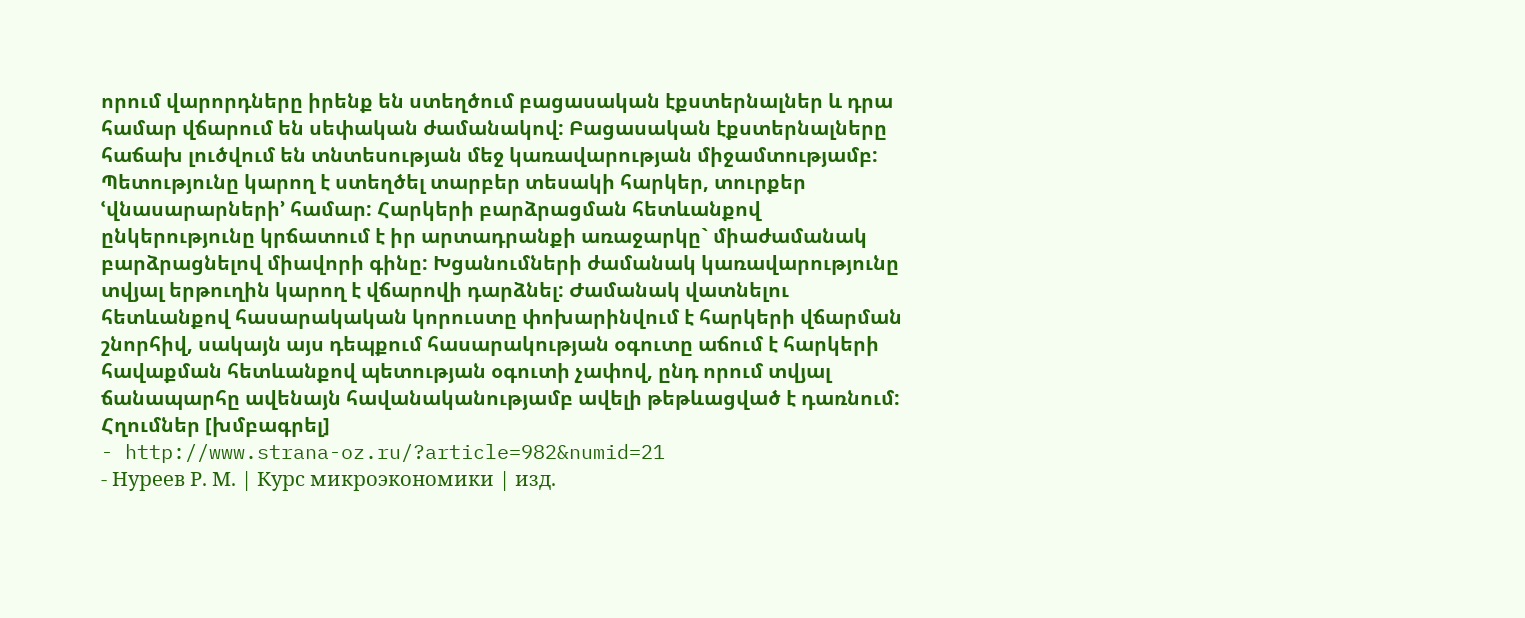որում վարորդները իրենք են ստեղծում բացասական էքստերնալներ և դրա համար վճարում են սեփական ժամանակով: Բացասական էքստերնալները հաճախ լուծվում են տնտեսության մեջ կառավարության միջամտությամբ: Պետությունը կարող է ստեղծել տարբեր տեսակի հարկեր, տուրքեր ՙվնասարարների՚ համար: Հարկերի բարձրացման հետևանքով ընկերությունը կրճատում է իր արտադրանքի առաջարկը` միաժամանակ բարձրացնելով միավորի գինը: Խցանումների ժամանակ կառավարությունը տվյալ երթուղին կարող է վճարովի դարձնել: Ժամանակ վատնելու հետևանքով հասարակական կորուստը փոխարինվում է հարկերի վճարման շնորհիվ, սակայն այս դեպքում հասարակության օգուտը աճում է հարկերի հավաքման հետևանքով պետության օգուտի չափով, ընդ որում տվյալ ճանապարհը ավենայն հավանականությամբ ավելի թեթևացված է դառնում:
Հղումներ [խմբագրել]
- http://www.strana-oz.ru/?article=982&numid=21
- Нуреев Р. М. | Курс микроэкономики | изд.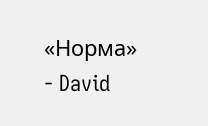«Норма»
- David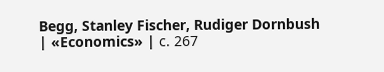Begg, Stanley Fischer, Rudiger Dornbush | «Economics» | с. 267